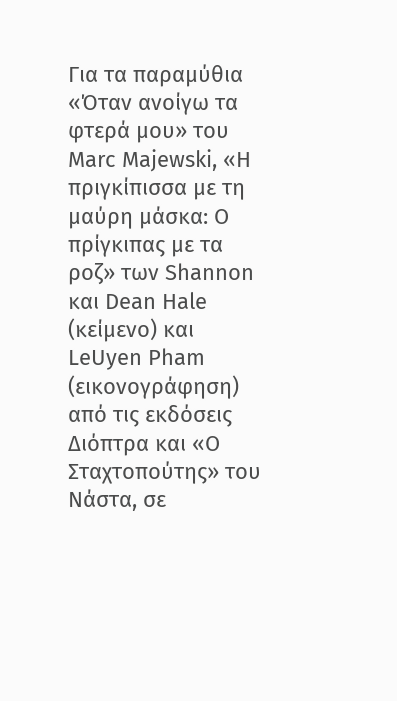Για τα παραμύθια «Όταν ανοίγω τα φτερά μου» του Marc Majewski, «Η πριγκίπισσα με τη μαύρη μάσκα: Ο πρίγκιπας με τα ροζ» των Shannon και Dean Hale (κείμενο) και LeUyen Pham (εικονογράφηση) από τις εκδόσεις Διόπτρα και «Ο Σταχτοπούτης» του Νάστα, σε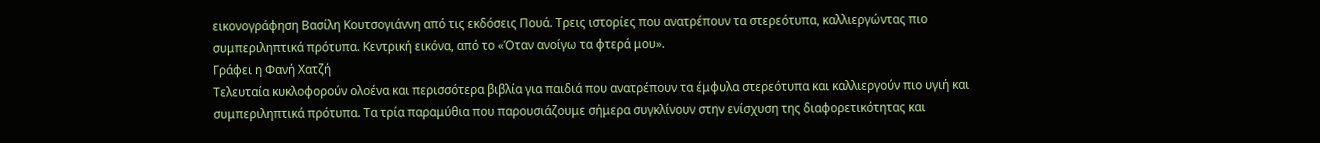εικονογράφηση Βασίλη Κουτσογιάννη από τις εκδόσεις Πουά. Τρεις ιστορίες που ανατρέπουν τα στερεότυπα, καλλιεργώντας πιο συμπεριληπτικά πρότυπα. Κεντρική εικόνα, από το «Όταν ανοίγω τα φτερά μου».
Γράφει η Φανή Χατζή
Τελευταία κυκλοφορούν ολοένα και περισσότερα βιβλία για παιδιά που ανατρέπουν τα έμφυλα στερεότυπα και καλλιεργούν πιο υγιή και συμπεριληπτικά πρότυπα. Τα τρία παραμύθια που παρουσιάζουμε σήμερα συγκλίνουν στην ενίσχυση της διαφορετικότητας και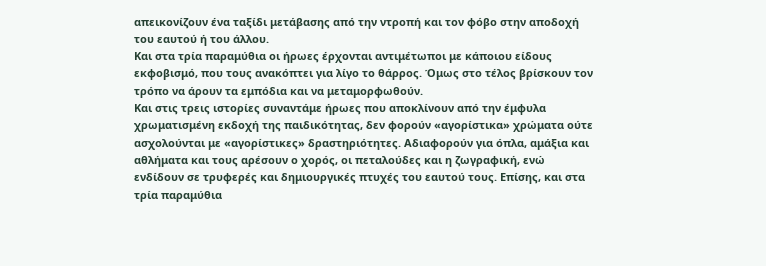απεικονίζουν ένα ταξίδι μετάβασης από την ντροπή και τον φόβο στην αποδοχή του εαυτού ή του άλλου.
Kαι στα τρία παραμύθια οι ήρωες έρχονται αντιμέτωποι με κάποιου είδους εκφοβισμό, που τους ανακόπτει για λίγο το θάρρος. Όμως στο τέλος βρίσκουν τον τρόπο να άρουν τα εμπόδια και να μεταμορφωθούν.
Και στις τρεις ιστορίες συναντάμε ήρωες που αποκλίνουν από την έμφυλα χρωματισμένη εκδοχή της παιδικότητας, δεν φορούν «αγορίστικα» χρώματα ούτε ασχολούνται με «αγορίστικες» δραστηριότητες. Αδιαφορούν για όπλα, αμάξια και αθλήματα και τους αρέσουν ο χορός, οι πεταλούδες και η ζωγραφική, ενώ ενδίδουν σε τρυφερές και δημιουργικές πτυχές του εαυτού τους. Επίσης, και στα τρία παραμύθια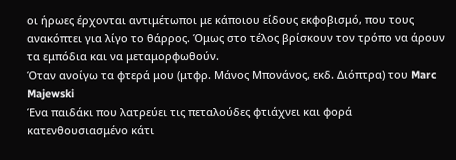οι ήρωες έρχονται αντιμέτωποι με κάποιου είδους εκφοβισμό, που τους ανακόπτει για λίγο το θάρρος. Όμως στο τέλος βρίσκουν τον τρόπο να άρουν τα εμπόδια και να μεταμορφωθούν.
Όταν ανοίγω τα φτερά μου (μτφρ. Μάνος Μπονάνος, εκδ. Διόπτρα) του Marc Majewski
Ένα παιδάκι που λατρεύει τις πεταλούδες φτιάχνει και φορά κατενθουσιασμένο κάτι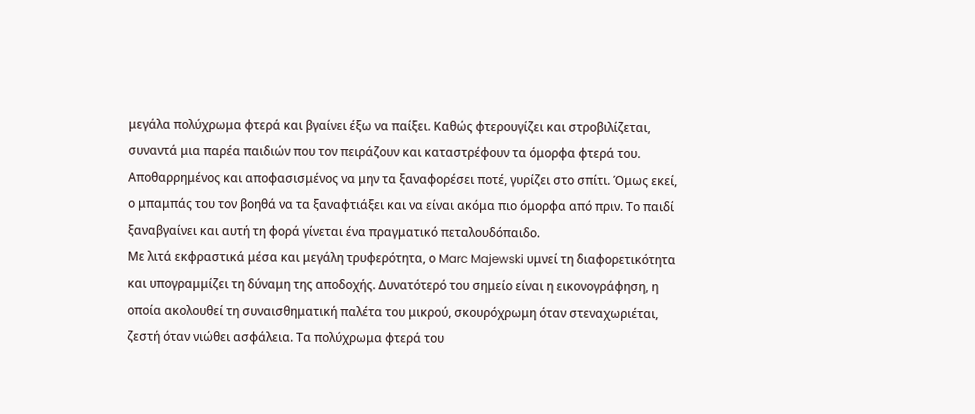μεγάλα πολύχρωμα φτερά και βγαίνει έξω να παίξει. Καθώς φτερουγίζει και στροβιλίζεται, συναντά μια παρέα παιδιών που τον πειράζουν και καταστρέφουν τα όμορφα φτερά του. Αποθαρρημένος και αποφασισμένος να μην τα ξαναφορέσει ποτέ, γυρίζει στο σπίτι. Όμως εκεί, ο μπαμπάς του τον βοηθά να τα ξαναφτιάξει και να είναι ακόμα πιο όμορφα από πριν. Το παιδί ξαναβγαίνει και αυτή τη φορά γίνεται ένα πραγματικό πεταλουδόπαιδο.
Με λιτά εκφραστικά μέσα και μεγάλη τρυφερότητα, ο Marc Majewski υμνεί τη διαφορετικότητα και υπογραμμίζει τη δύναμη της αποδοχής. Δυνατότερό του σημείο είναι η εικονογράφηση, η οποία ακολουθεί τη συναισθηματική παλέτα του μικρού, σκουρόχρωμη όταν στεναχωριέται, ζεστή όταν νιώθει ασφάλεια. Τα πολύχρωμα φτερά του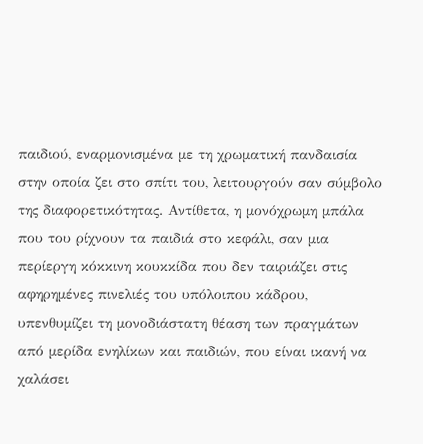παιδιού, εναρμονισμένα με τη χρωματική πανδαισία στην οποία ζει στο σπίτι του, λειτουργούν σαν σύμβολο της διαφορετικότητας. Αντίθετα, η μονόχρωμη μπάλα που του ρίχνουν τα παιδιά στο κεφάλι, σαν μια περίεργη κόκκινη κουκκίδα που δεν ταιριάζει στις αφηρημένες πινελιές του υπόλοιπου κάδρου, υπενθυμίζει τη μονοδιάστατη θέαση των πραγμάτων από μερίδα ενηλίκων και παιδιών, που είναι ικανή να χαλάσει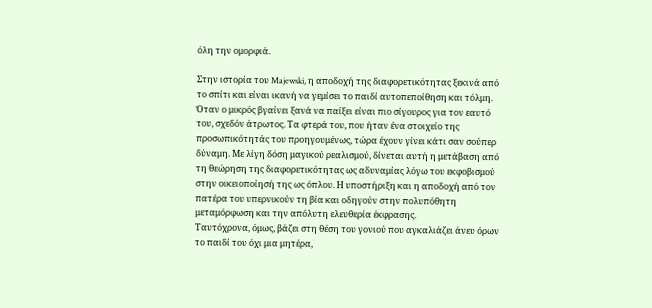όλη την ομορφιά.

Στην ιστορία του Majewski, η αποδοχή της διαφορετικότητας ξεκινά από το σπίτι και είναι ικανή να γεμίσει το παιδί αυτοπεποίθηση και τόλμη. Όταν ο μικρός βγαίνει ξανά να παίξει είναι πιο σίγουρος για τον εαυτό του, σχεδόν άτρωτος. Τα φτερά του, που ήταν ένα στοιχείο της προσωπικότητάς του προηγουμένως, τώρα έχουν γίνει κάτι σαν σούπερ δύναμη. Με λίγη δόση μαγικού ρεαλισμού, δίνεται αυτή η μετάβαση από τη θεώρηση της διαφορετικότητας ως αδυναμίας λόγω του εκφοβισμού στην οικειοποίησή της ως όπλου. Η υποστήριξη και η αποδοχή από τον πατέρα του υπερνικούν τη βία και οδηγούν στην πολυπόθητη μεταμόρφωση και την απόλυτη ελευθερία έκφρασης.
Ταυτόχρονα, όμως, βάζει στη θέση του γονιού που αγκαλιάζει άνευ όρων το παιδί του όχι μια μητέρα,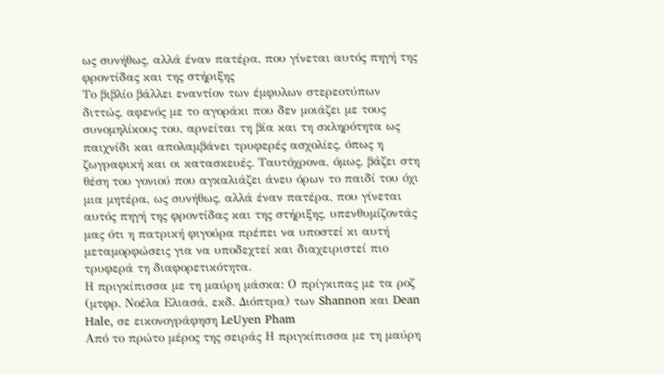ως συνήθως, αλλά έναν πατέρα, που γίνεται αυτός πηγή της φροντίδας και της στήριξης
Το βιβλίο βάλλει εναντίον των έμφυλων στερεοτύπων διττώς, αφενός με το αγοράκι που δεν μοιάζει με τους συνομηλίκους του, αρνείται τη βία και τη σκληρότητα ως παιχνίδι και απολαμβάνει τρυφερές ασχολίες, όπως η ζωγραφική και οι κατασκευές. Ταυτόχρονα, όμως, βάζει στη θέση του γονιού που αγκαλιάζει άνευ όρων το παιδί του όχι μια μητέρα, ως συνήθως, αλλά έναν πατέρα, που γίνεται αυτός πηγή της φροντίδας και της στήριξης, υπενθυμίζοντάς μας ότι η πατρική φιγούρα πρέπει να υποστεί κι αυτή μεταμορφώσεις για να υποδεχτεί και διαχειριστεί πιο τρυφερά τη διαφορετικότητα.
Η πριγκίπισσα με τη μαύρη μάσκα: Ο πρίγκιπας με τα ροζ (μτφρ. Νοέλα Ελιασά, εκδ. Διόπτρα) των Shannon και Dean Hale, σε εικονογράφηση LeUyen Pham
Από το πρώτο μέρος της σειράς Η πριγκίπισσα με τη μαύρη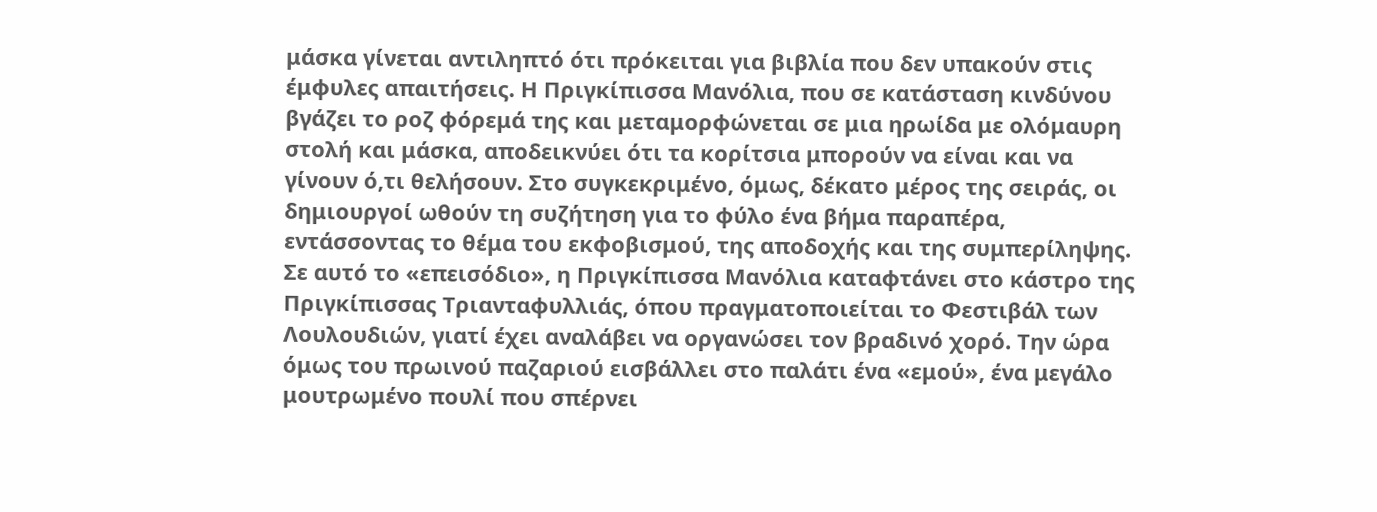μάσκα γίνεται αντιληπτό ότι πρόκειται για βιβλία που δεν υπακούν στις έμφυλες απαιτήσεις. Η Πριγκίπισσα Μανόλια, που σε κατάσταση κινδύνου βγάζει το ροζ φόρεμά της και μεταμορφώνεται σε μια ηρωίδα με ολόμαυρη στολή και μάσκα, αποδεικνύει ότι τα κορίτσια μπορούν να είναι και να γίνουν ό,τι θελήσουν. Στο συγκεκριμένο, όμως, δέκατο μέρος της σειράς, οι δημιουργοί ωθούν τη συζήτηση για το φύλο ένα βήμα παραπέρα, εντάσσοντας το θέμα του εκφοβισμού, της αποδοχής και της συμπερίληψης.
Σε αυτό το «επεισόδιο», η Πριγκίπισσα Μανόλια καταφτάνει στο κάστρο της Πριγκίπισσας Τριανταφυλλιάς, όπου πραγματοποιείται το Φεστιβάλ των Λουλουδιών, γιατί έχει αναλάβει να οργανώσει τον βραδινό χορό. Την ώρα όμως του πρωινού παζαριού εισβάλλει στο παλάτι ένα «εμού», ένα μεγάλο μουτρωμένο πουλί που σπέρνει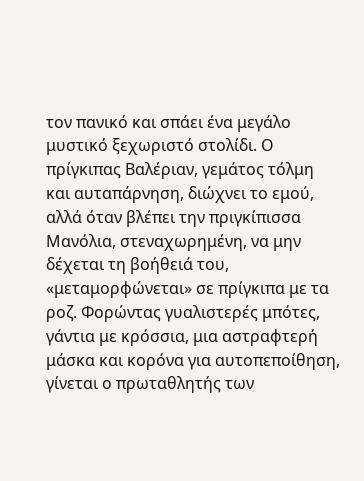τον πανικό και σπάει ένα μεγάλο μυστικό ξεχωριστό στολίδι. Ο πρίγκιπας Βαλέριαν, γεμάτος τόλμη και αυταπάρνηση, διώχνει το εμού, αλλά όταν βλέπει την πριγκίπισσα Μανόλια, στεναχωρημένη, να μην δέχεται τη βοήθειά του, «μεταμορφώνεται» σε πρίγκιπα με τα ροζ. Φορώντας γυαλιστερές μπότες, γάντια με κρόσσια, μια αστραφτερή μάσκα και κορόνα για αυτοπεποίθηση, γίνεται ο πρωταθλητής των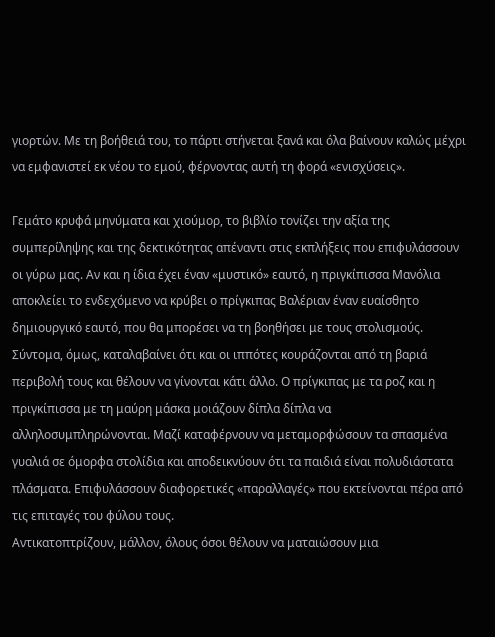γιορτών. Με τη βοήθειά του, το πάρτι στήνεται ξανά και όλα βαίνουν καλώς μέχρι να εμφανιστεί εκ νέου το εμού, φέρνοντας αυτή τη φορά «ενισχύσεις».

Γεμάτο κρυφά μηνύματα και χιούμορ, το βιβλίο τονίζει την αξία της συμπερίληψης και της δεκτικότητας απέναντι στις εκπλήξεις που επιφυλάσσουν οι γύρω μας. Αν και η ίδια έχει έναν «μυστικό» εαυτό, η πριγκίπισσα Μανόλια αποκλείει το ενδεχόμενο να κρύβει ο πρίγκιπας Βαλέριαν έναν ευαίσθητο δημιουργικό εαυτό, που θα μπορέσει να τη βοηθήσει με τους στολισμούς. Σύντομα, όμως, καταλαβαίνει ότι και οι ιππότες κουράζονται από τη βαριά περιβολή τους και θέλουν να γίνονται κάτι άλλο. Ο πρίγκιπας με τα ροζ και η πριγκίπισσα με τη μαύρη μάσκα μοιάζουν δίπλα δίπλα να αλληλοσυμπληρώνονται. Μαζί καταφέρνουν να μεταμορφώσουν τα σπασμένα γυαλιά σε όμορφα στολίδια και αποδεικνύουν ότι τα παιδιά είναι πολυδιάστατα πλάσματα. Επιφυλάσσουν διαφορετικές «παραλλαγές» που εκτείνονται πέρα από τις επιταγές του φύλου τους.
Αντικατοπτρίζουν, μάλλον, όλους όσοι θέλουν να ματαιώσουν μια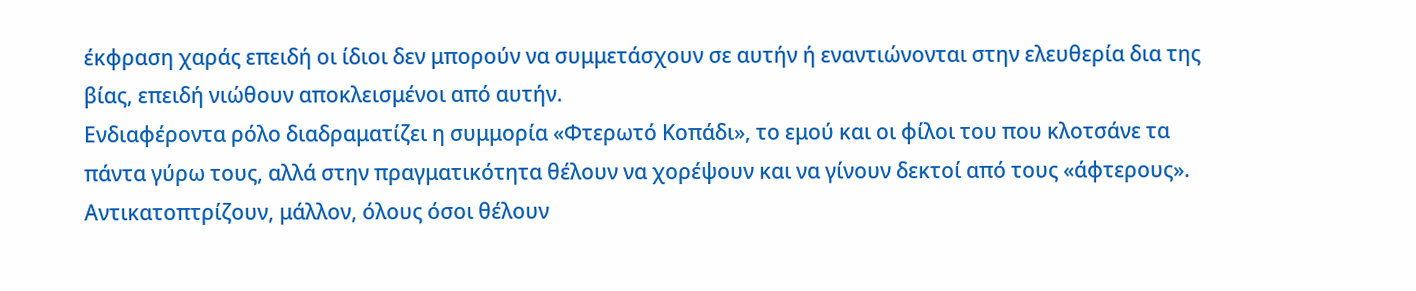έκφραση χαράς επειδή οι ίδιοι δεν μπορούν να συμμετάσχουν σε αυτήν ή εναντιώνονται στην ελευθερία δια της βίας, επειδή νιώθουν αποκλεισμένοι από αυτήν.
Ενδιαφέροντα ρόλο διαδραματίζει η συμμορία «Φτερωτό Κοπάδι», το εμού και οι φίλοι του που κλοτσάνε τα πάντα γύρω τους, αλλά στην πραγματικότητα θέλουν να χορέψουν και να γίνουν δεκτοί από τους «άφτερους». Αντικατοπτρίζουν, μάλλον, όλους όσοι θέλουν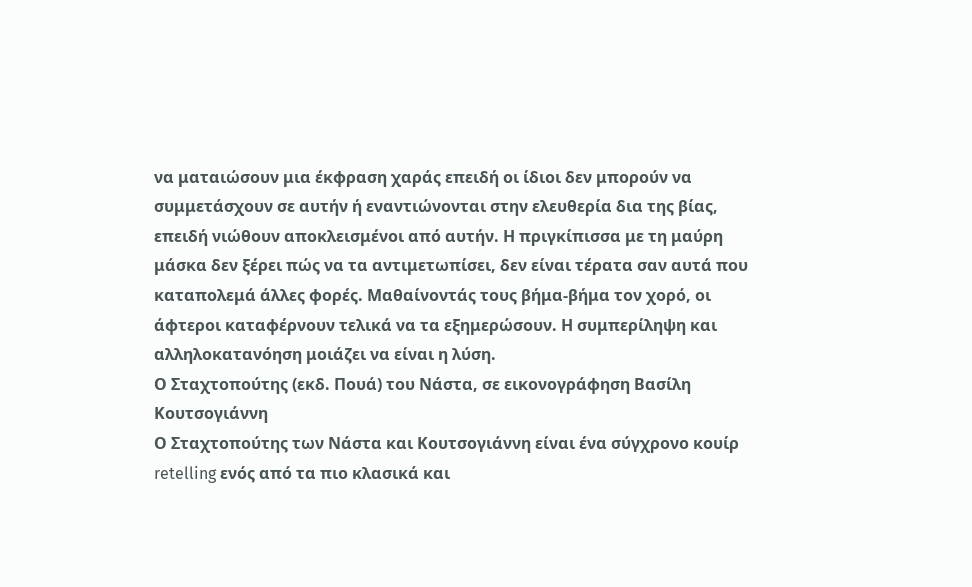να ματαιώσουν μια έκφραση χαράς επειδή οι ίδιοι δεν μπορούν να συμμετάσχουν σε αυτήν ή εναντιώνονται στην ελευθερία δια της βίας, επειδή νιώθουν αποκλεισμένοι από αυτήν. Η πριγκίπισσα με τη μαύρη μάσκα δεν ξέρει πώς να τα αντιμετωπίσει, δεν είναι τέρατα σαν αυτά που καταπολεμά άλλες φορές. Μαθαίνοντάς τους βήμα-βήμα τον χορό, οι άφτεροι καταφέρνουν τελικά να τα εξημερώσουν. Η συμπερίληψη και αλληλοκατανόηση μοιάζει να είναι η λύση.
Ο Σταχτοπούτης (εκδ. Πουά) του Νάστα, σε εικονογράφηση Βασίλη Κουτσογιάννη
Ο Σταχτοπούτης των Νάστα και Κουτσογιάννη είναι ένα σύγχρονο κουίρ retelling ενός από τα πιο κλασικά και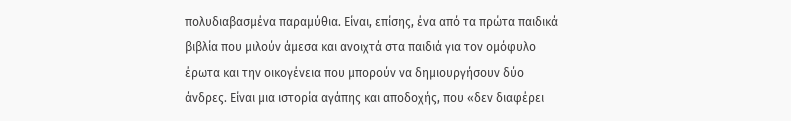πολυδιαβασμένα παραμύθια. Είναι, επίσης, ένα από τα πρώτα παιδικά βιβλία που μιλούν άμεσα και ανοιχτά στα παιδιά για τον ομόφυλο έρωτα και την οικογένεια που μπορούν να δημιουργήσουν δύο άνδρες. Είναι μια ιστορία αγάπης και αποδοχής, που «δεν διαφέρει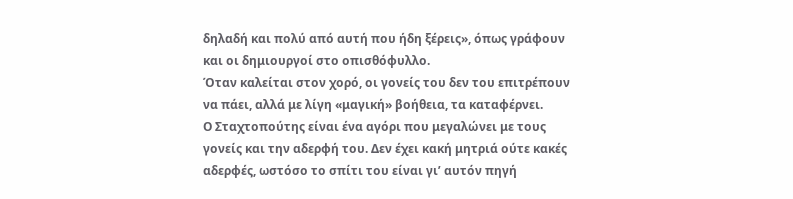δηλαδή και πολύ από αυτή που ήδη ξέρεις», όπως γράφουν και οι δημιουργοί στο οπισθόφυλλο.
Όταν καλείται στον χορό, οι γονείς του δεν του επιτρέπουν να πάει, αλλά με λίγη «μαγική» βοήθεια, τα καταφέρνει.
Ο Σταχτοπούτης είναι ένα αγόρι που μεγαλώνει με τους γονείς και την αδερφή του. Δεν έχει κακή μητριά ούτε κακές αδερφές, ωστόσο το σπίτι του είναι γι’ αυτόν πηγή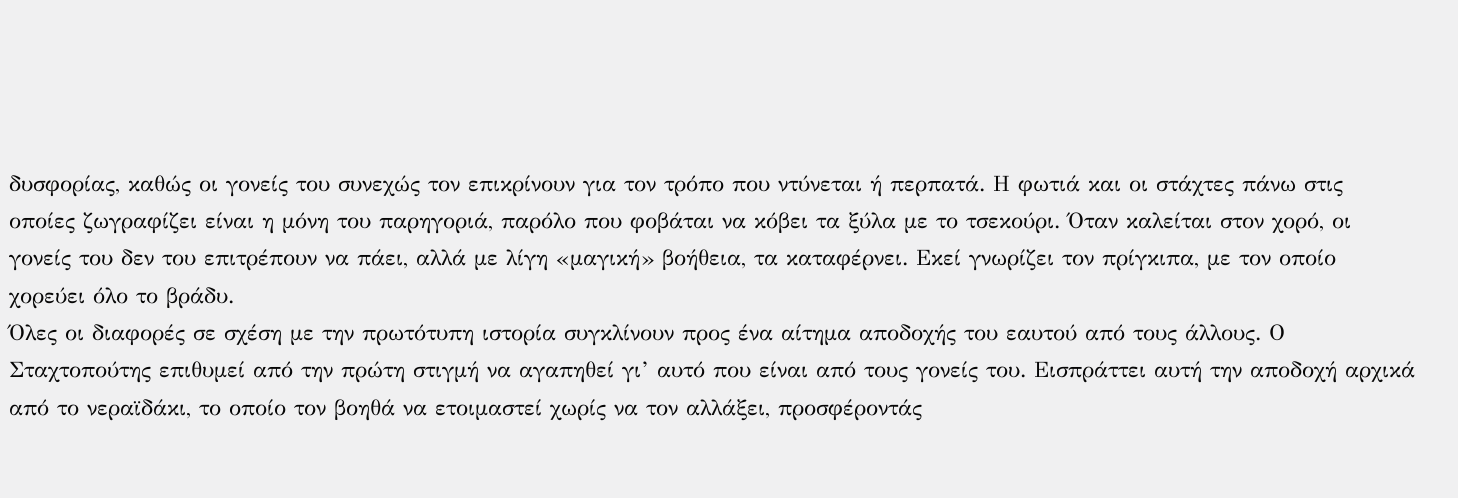δυσφορίας, καθώς οι γονείς του συνεχώς τον επικρίνουν για τον τρόπο που ντύνεται ή περπατά. Η φωτιά και οι στάχτες πάνω στις οποίες ζωγραφίζει είναι η μόνη του παρηγοριά, παρόλο που φοβάται να κόβει τα ξύλα με το τσεκούρι. Όταν καλείται στον χορό, οι γονείς του δεν του επιτρέπουν να πάει, αλλά με λίγη «μαγική» βοήθεια, τα καταφέρνει. Εκεί γνωρίζει τον πρίγκιπα, με τον οποίο χορεύει όλο το βράδυ.
Όλες οι διαφορές σε σχέση με την πρωτότυπη ιστορία συγκλίνουν προς ένα αίτημα αποδοχής του εαυτού από τους άλλους. Ο Σταχτοπούτης επιθυμεί από την πρώτη στιγμή να αγαπηθεί γι’ αυτό που είναι από τους γονείς του. Εισπράττει αυτή την αποδοχή αρχικά από το νεραϊδάκι, το οποίο τον βοηθά να ετοιμαστεί χωρίς να τον αλλάξει, προσφέροντάς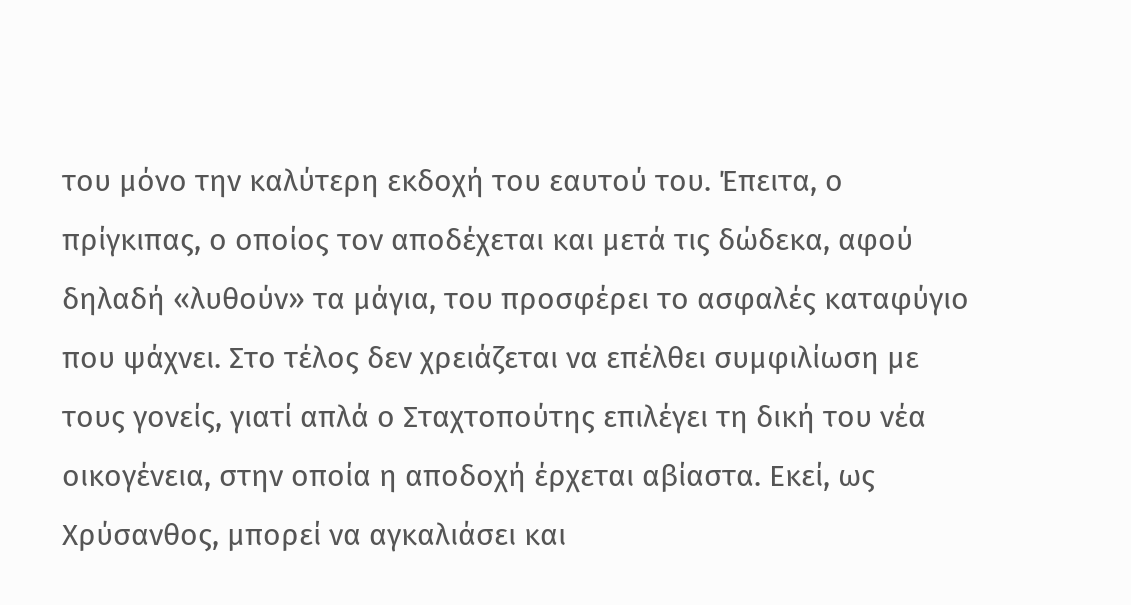του μόνο την καλύτερη εκδοχή του εαυτού του. Έπειτα, ο πρίγκιπας, ο οποίος τον αποδέχεται και μετά τις δώδεκα, αφού δηλαδή «λυθούν» τα μάγια, του προσφέρει το ασφαλές καταφύγιο που ψάχνει. Στο τέλος δεν χρειάζεται να επέλθει συμφιλίωση με τους γονείς, γιατί απλά ο Σταχτοπούτης επιλέγει τη δική του νέα οικογένεια, στην οποία η αποδοχή έρχεται αβίαστα. Εκεί, ως Χρύσανθος, μπορεί να αγκαλιάσει και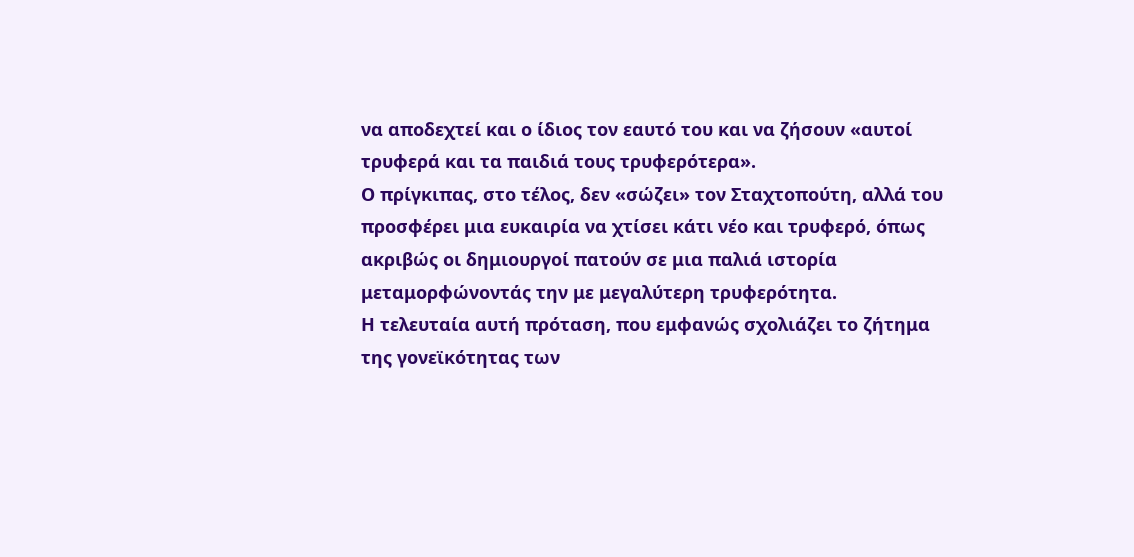να αποδεχτεί και ο ίδιος τον εαυτό του και να ζήσουν «αυτοί τρυφερά και τα παιδιά τους τρυφερότερα».
Ο πρίγκιπας, στο τέλος, δεν «σώζει» τον Σταχτοπούτη, αλλά του προσφέρει μια ευκαιρία να χτίσει κάτι νέο και τρυφερό, όπως ακριβώς οι δημιουργοί πατούν σε μια παλιά ιστορία μεταμορφώνοντάς την με μεγαλύτερη τρυφερότητα.
Η τελευταία αυτή πρόταση, που εμφανώς σχολιάζει το ζήτημα της γονεϊκότητας των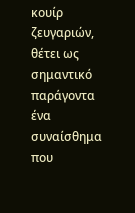κουίρ ζευγαριών, θέτει ως σημαντικό παράγοντα ένα συναίσθημα που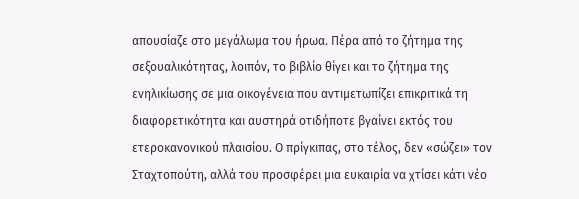απουσίαζε στο μεγάλωμα του ήρωα. Πέρα από το ζήτημα της σεξουαλικότητας, λοιπόν, το βιβλίο θίγει και το ζήτημα της ενηλικίωσης σε μια οικογένεια που αντιμετωπίζει επικριτικά τη διαφορετικότητα και αυστηρά οτιδήποτε βγαίνει εκτός του ετεροκανονικού πλαισίου. Ο πρίγκιπας, στο τέλος, δεν «σώζει» τον Σταχτοπούτη, αλλά του προσφέρει μια ευκαιρία να χτίσει κάτι νέο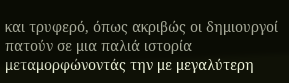και τρυφερό, όπως ακριβώς οι δημιουργοί πατούν σε μια παλιά ιστορία μεταμορφώνοντάς την με μεγαλύτερη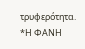τρυφερότητα.
*Η ΦΑΝΗ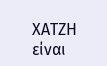ΧΑΤΖΗ είναι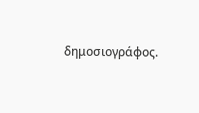δημοσιογράφος.